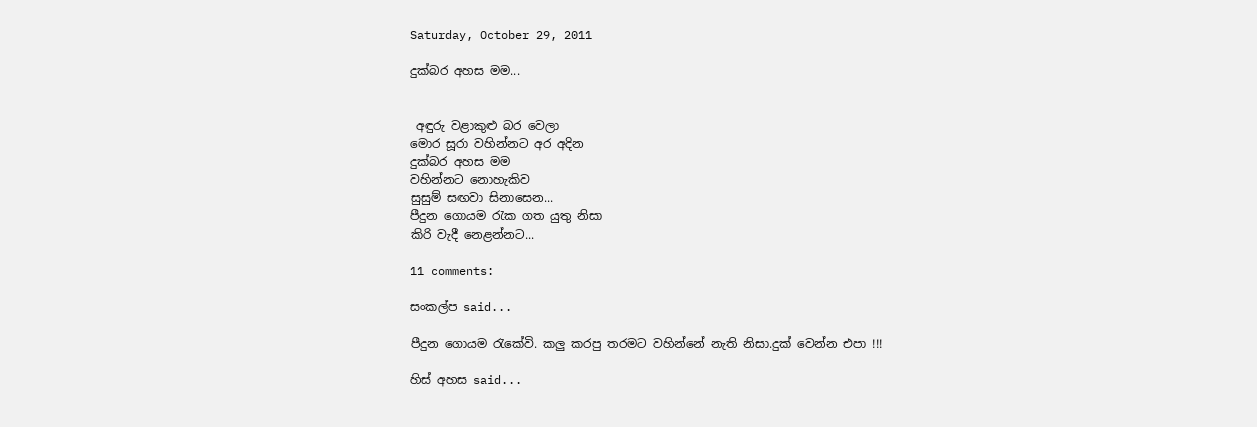Saturday, October 29, 2011

දුක්බර අහස මම...


 අඳුරු වළාකුළු බර වෙලා
මොර සූරා වහින්නට අර අදින
දුක්බර අහස මම
වහින්නට නොහැකිව
සුසුම් සඟවා සිනාසෙන...
පීදුන ගොයම රැක ගත යුතු නිසා
කිරි වැදී නෙළන්නට...

11 comments:

සංකල්ප said...

පීදුන ගොයම රැකේවි. කලු කරපු තරමට වහින්නේ නැති නිසා.දුක් වෙන්න එපා !!!

හිස් අහස said...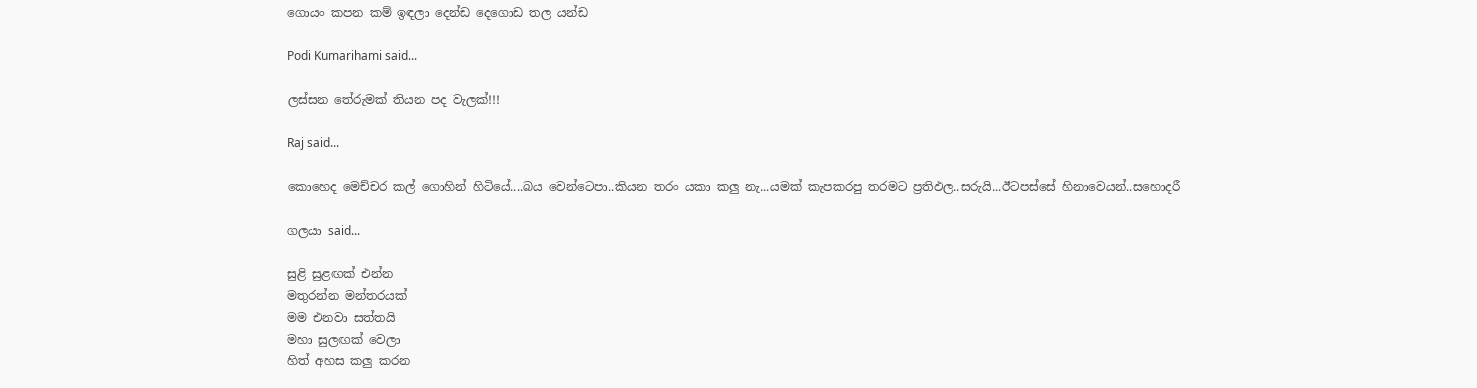ගොයං කපන කම් ඉඳලා දෙන්ඩ දෙගොඩ තල යන්ඩ

Podi Kumarihami said...

ලස්සන තේරුමක් තියන පද වැලක්!!!

Raj said...

කොහෙද මෙච්චර කල් ගොහින් හිටියේ....බය වෙන්ටෙපා..කියන තරං යකා කලු නැ...යමක් කැපකරපු තරමට ප්‍රතිඵල..සරුයි...ඊටපස්සේ හිනාවෙයන්..සහොදරී

ගලයා said...

සුළි සුළඟක් එන්න
මතුරන්න මන්තරයක්
මම එනවා සත්තයි
මහා සුලඟක් වෙලා
හිත් අහස කලු කරන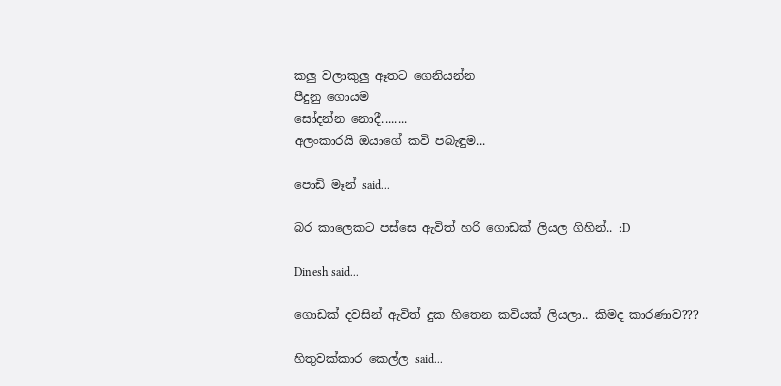කලු වලාකුලු ඈතට ගෙනියන්න
පීදුනු ගොයම
සෝදන්න නොදී........
අලංකාරයි ඔයාගේ කවි පබැඳුම...

පොඩි මෑන් said...

බර කාලෙකට පස්සෙ ඇවිත් හරි ගොඩක් ලියල ගිහින්.. :D

Dinesh said...

ගොඩක් දවසින් ඇවිත් දුක හිතෙන කවියක් ලියලා.. කිමද කාරණාව???

හිතුවක්කාර කෙල්ල said...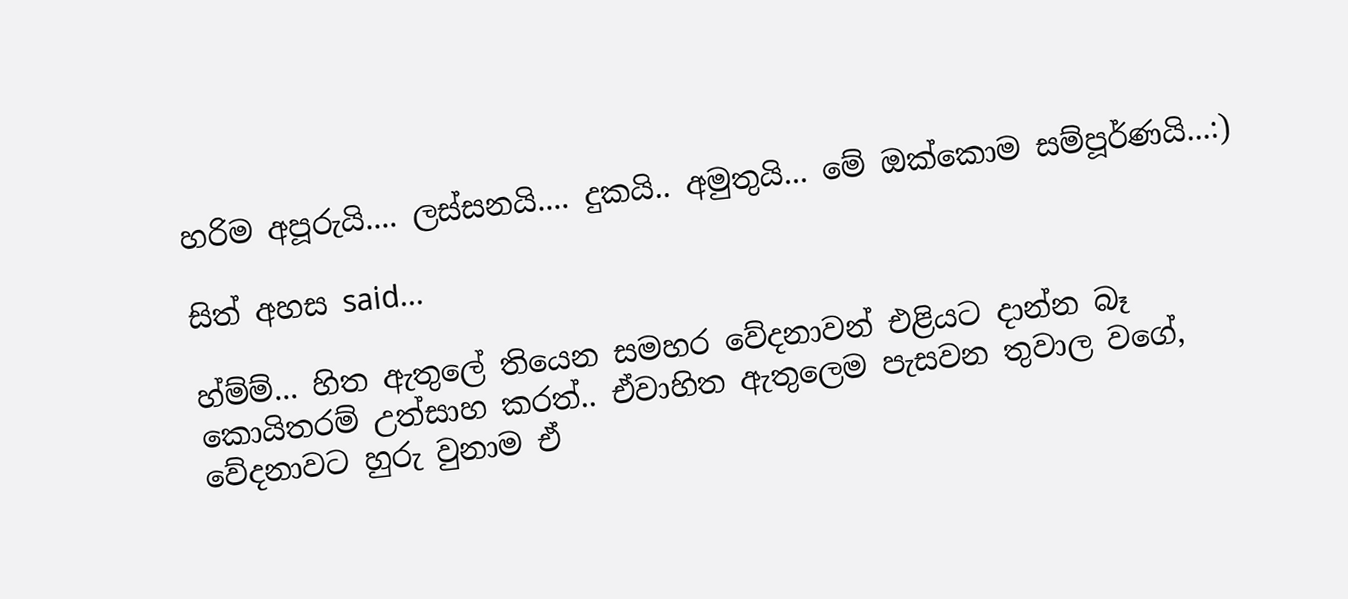හරිම අපූරුයි.... ලස්සනයි.... දුකයි.. අමුතුයි... මේ ඔක්කොම සම්පූර්ණයි...:)

සිත් අහස said...

හ්ම්ම්... හිත ඇතුලේ තියෙන සමහර වේදනාවන් එළියට දාන්න බෑ කොයිතරම් උත්සාහ කරත්.. ඒවාහිත ඇතුලෙම පැසවන තුවාල වගේ, වේදනාවට හුරු වුනාම ඒ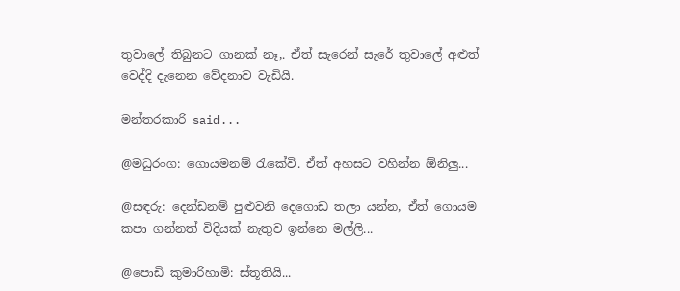තුවාලේ තිබුනට ගානක් නෑ,. ඒත් සැරෙන් සැරේ තුවාලේ අළුත් වෙද්දි දැනෙන වේදනාව වැඩියි.

මන්තරකාරි said...

@මධුරංග: ගොයමනම් රැකේවි. ඒත් අහසට වහින්න ඕනිලු...

@සඳරු: දෙන්ඩනම් පුළුවනි දෙගොඩ තලා යන්න, ඒත් ගොයම කපා ගන්නත් විදියක් නැතුව ඉන්නෙ මල්ලි...

@පොඩි කුමාරිහාමි: ස්තූතියි...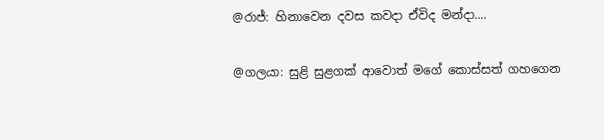@රාජ්: හිනාවෙන දවස කවදා ඒවිද මන්දා....

@ගලයා: සුළි සුළගක් ආවොත් මගේ කොස්සත් ගහගෙන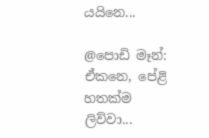යයිනෙ...

@පොඩි මෑන්: ඒකනෙ, පේළි හතක්ම ලිව්වා...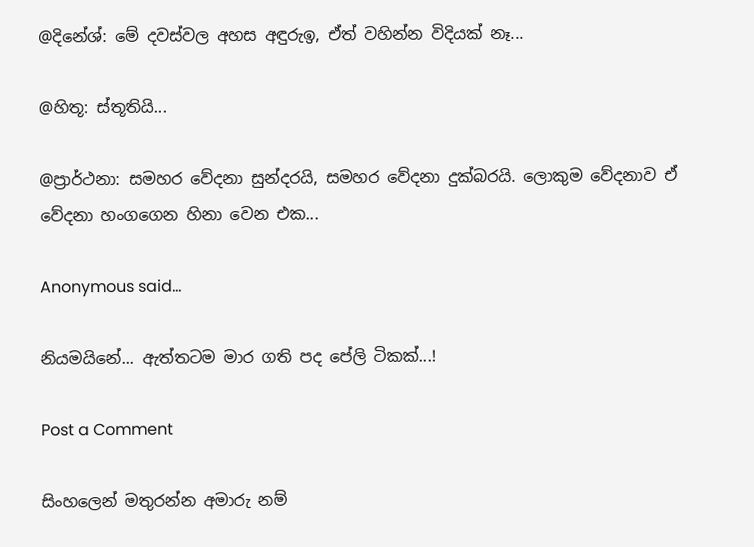@දිනේශ්: මේ දවස්වල අහස අඳුරුඉ, ඒත් වහින්න විදියක් නෑ...

@හිතූ: ස්තූතියි...

@ප්‍රාර්ථනා: සමහර වේදනා සුන්දරයි, සමහර වේදනා දුක්බරයි. ලොකුම වේදනාව ඒ වේදනා හංගගෙන හිනා වෙන එක...

Anonymous said...

නියමයිනේ... ඇත්තටම මාර ගති පද පේලි ටිකක්...!

Post a Comment

සිංහලෙන් මතුරන්න අමාරු නම්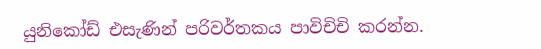යුනිකෝඩ් එසැණින් පරිවර්තකය පාවිචිචි කරන්න.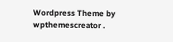Wordpress Theme by wpthemescreator .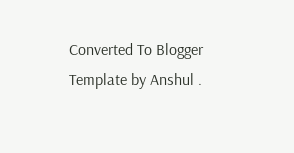Converted To Blogger Template by Anshul .